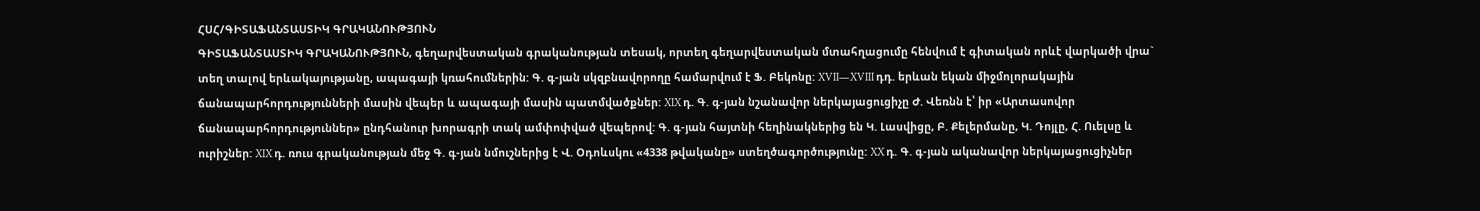ՀՍՀ/ԳԻՏԱՖԱՆՏԱՍՏԻԿ ԳՐԱԿԱՆՈՒԹՅՈՒՆ
ԳԻՏԱՖԱՆՏԱՍՏԻԿ ԳՐԱԿԱՆՈՒԹՅՈՒՆ, գեղարվեստական գրականության տեսակ, որտեղ գեղարվեստական մտահղացումը հենվում է գիտական որևէ վարկածի վրա` տեղ տալով երևակայությանը, ապագայի կռահումներին: Գ. գ-յան սկզբնավորողը համարվում է Ֆ. Բեկոնը: XVII—XVIII դդ. երևան եկան միջմոլորակային ճանապարհորդությունների մասին վեպեր և ապագայի մասին պատմվածքներ: XIX դ. Գ. գ-յան նշանավոր ներկայացուցիչը Ժ. Վեռնն է՝ իր «Արտասովոր ճանապարհորդություններ» ընդհանուր խորագրի տակ ամփոփված վեպերով: Գ. գ-յան հայտնի հեղինակներից են Կ. Լասվիցը, Բ. Քելերմանը, Կ. Դոյլը, Հ. Ուելսը և ուրիշներ: XIX դ. ռուս գրականության մեջ Գ. գ-յան նմուշներից է Վ. Օդոևսկու «4338 թվականը» ստեղծագործությունը: XX դ. Գ. գ-յան ականավոր ներկայացուցիչներ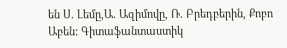են Ս. Լեմը,Ա. Ազիմովը, Ռ. Բրեդբերին, Քոբո Աբեն: Գիտաֆանտաստիկ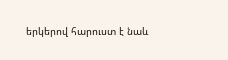երկերով հարուստ է նաև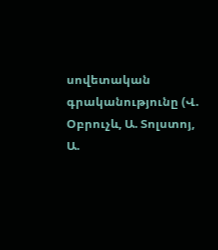սովետական գրականությունը (Վ. Օբրուչև, Ա. Տոլստոյ, Ա.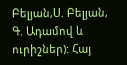Բելյան,Ս. Բելյան, Գ. Ադամով և ուրիշներ): Հայ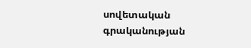սովետական գրականության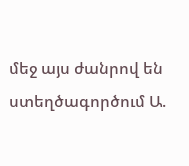մեջ այս ժանրով են ստեղծագործում Ա.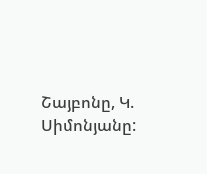Շայբոնը, Կ. Սիմոնյանը: